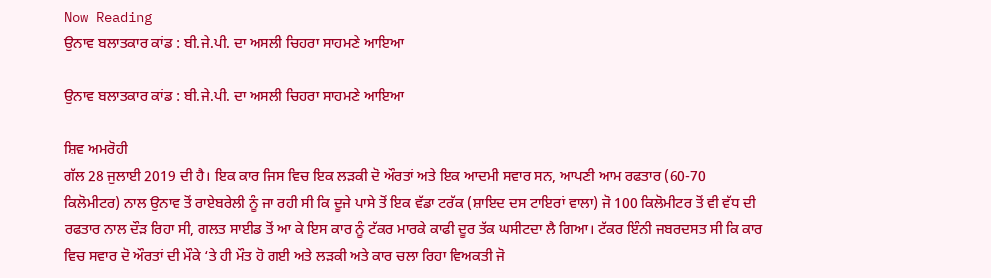Now Reading
ਉਨਾਵ ਬਲਾਤਕਾਰ ਕਾਂਡ : ਬੀ.ਜੇ.ਪੀ. ਦਾ ਅਸਲੀ ਚਿਹਰਾ ਸਾਹਮਣੇ ਆਇਆ

ਉਨਾਵ ਬਲਾਤਕਾਰ ਕਾਂਡ : ਬੀ.ਜੇ.ਪੀ. ਦਾ ਅਸਲੀ ਚਿਹਰਾ ਸਾਹਮਣੇ ਆਇਆ

ਸ਼ਿਵ ਅਮਰੋਹੀ
ਗੱਲ 28 ਜੁਲਾਈ 2019 ਦੀ ਹੈ। ਇਕ ਕਾਰ ਜਿਸ ਵਿਚ ਇਕ ਲੜਕੀ ਦੋ ਔਰਤਾਂ ਅਤੇ ਇਕ ਆਦਮੀ ਸਵਾਰ ਸਨ, ਆਪਣੀ ਆਮ ਰਫਤਾਰ (60-70 ਕਿਲੋਮੀਟਰ) ਨਾਲ ਉਨਾਵ ਤੋਂ ਰਾਏਬਰੇਲੀ ਨੂੰ ਜਾ ਰਹੀ ਸੀ ਕਿ ਦੂਜੇ ਪਾਸੇ ਤੋਂ ਇਕ ਵੱਡਾ ਟਰੱਕ (ਸ਼ਾਇਦ ਦਸ ਟਾਇਰਾਂ ਵਾਲਾ) ਜੋ 100 ਕਿਲੋਮੀਟਰ ਤੋਂ ਵੀ ਵੱਧ ਦੀ ਰਫਤਾਰ ਨਾਲ ਦੌੜ ਰਿਹਾ ਸੀ, ਗਲਤ ਸਾਈਡ ਤੋਂ ਆ ਕੇ ਇਸ ਕਾਰ ਨੂੰ ਟੱਕਰ ਮਾਰਕੇ ਕਾਫੀ ਦੂਰ ਤੱਕ ਘਸੀਟਦਾ ਲੈ ਗਿਆ। ਟੱਕਰ ਇੰਨੀ ਜਬਰਦਸਤ ਸੀ ਕਿ ਕਾਰ ਵਿਚ ਸਵਾਰ ਦੋ ਔਰਤਾਂ ਦੀ ਮੌਕੇ ‘ਤੇ ਹੀ ਮੌਤ ਹੋ ਗਈ ਅਤੇ ਲੜਕੀ ਅਤੇ ਕਾਰ ਚਲਾ ਰਿਹਾ ਵਿਅਕਤੀ ਜੋ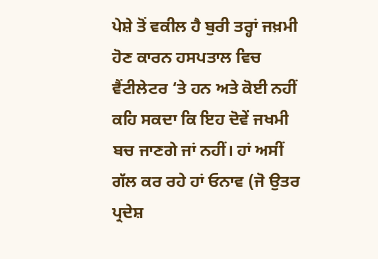ਪੇਸ਼ੇ ਤੋਂ ਵਕੀਲ ਹੈ ਬੁਰੀ ਤਰ੍ਹਾਂ ਜਖ਼ਮੀ ਹੋਣ ਕਾਰਨ ਹਸਪਤਾਲ ਵਿਚ ਵੈਂਟੀਲੇਟਰ ‘ਤੇ ਹਨ ਅਤੇ ਕੋਈ ਨਹੀਂ ਕਹਿ ਸਕਦਾ ਕਿ ਇਹ ਦੋਵੇਂ ਜਖਮੀ ਬਚ ਜਾਣਗੇ ਜਾਂ ਨਹੀਂ। ਹਾਂ ਅਸੀਂ ਗੱਲ ਕਰ ਰਹੇ ਹਾਂ ਓਨਾਵ (ਜੋ ਉਤਰ ਪ੍ਰਦੇਸ਼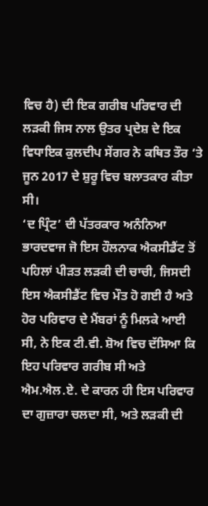ਵਿਚ ਹੈ) ਦੀ ਇਕ ਗਰੀਬ ਪਰਿਵਾਰ ਦੀ ਲੜਕੀ ਜਿਸ ਨਾਲ ਉਤਰ ਪ੍ਰਦੇਸ਼ ਦੇ ਇਕ ਵਿਧਾਇਕ ਕੁਲਦੀਪ ਸੇਂਗਰ ਨੇ ਕਥਿਤ ਤੌਰ ‘ਤੇ ਜੂਨ 2017 ਦੇ ਸ਼ੁਰੂ ਵਿਚ ਬਲਾਤਕਾਰ ਕੀਤਾ ਸੀ।
‘ਦ ਪ੍ਰਿੰਟ’ ਦੀ ਪੱਤਰਕਾਰ ਅਨੰਨਿਆ ਭਾਰਦਵਾਜ ਜੋ ਇਸ ਹੌਲਨਾਕ ਐਕਸੀਡੈਂਟ ਤੋਂ ਪਹਿਲਾਂ ਪੀੜਤ ਲੜਕੀ ਦੀ ਚਾਚੀ, ਜਿਸਦੀ ਇਸ ਐਕਸੀਡੈਂਟ ਵਿਚ ਮੌਤ ਹੋ ਗਈ ਹੈ ਅਤੇ ਹੋਰ ਪਰਿਵਾਰ ਦੇ ਮੈਂਬਰਾਂ ਨੂੰ ਮਿਲਕੇ ਆਈ ਸੀ, ਨੇ ਇਕ ਟੀ.ਵੀ. ਸ਼ੋਅ ਵਿਚ ਦੱਸਿਆ ਕਿ ਇਹ ਪਰਿਵਾਰ ਗਰੀਬ ਸੀ ਅਤੇ ਐਮ.ਐਲ.ਏ. ਦੇ ਕਾਰਨ ਹੀ ਇਸ ਪਰਿਵਾਰ ਦਾ ਗੁਜ਼ਾਰਾ ਚਲਦਾ ਸੀ, ਅਤੇ ਲੜਕੀ ਦੀ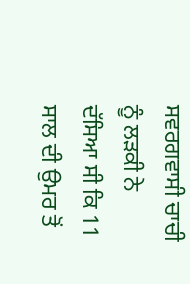ਸਵਰਗਵਾਸੀ ਚਾਚੀ ਨੂੰ ਲੜਕੀ ਨੇ ਦੱਸਿਆ ਸੀ ਕਿ 11 ਸਾਲ ਦੀ ਉਮਰ ਤੋਂ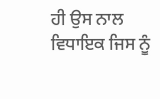ਹੀ ਉਸ ਨਾਲ ਵਿਧਾਇਕ ਜਿਸ ਨੂੰ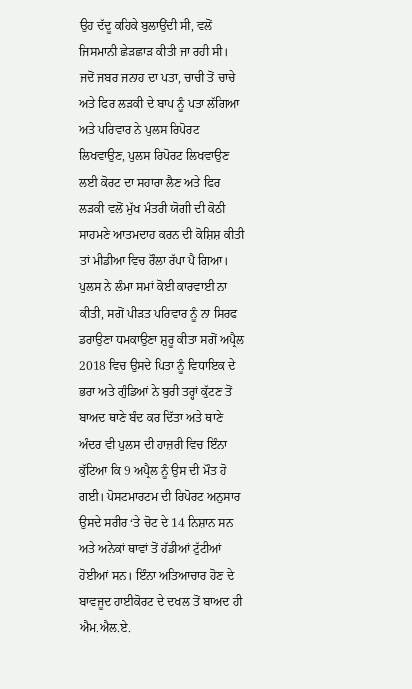ਉਹ ਦੱਦੂ ਕਹਿਕੇ ਬੁਲਾਉਂਦੀ ਸੀ, ਵਲੋਂ ਜਿਸਮਾਨੀ ਛੇੜਛਾੜ ਕੀਤੀ ਜਾ ਰਹੀ ਸੀ। ਜਦੋਂ ਜਬਰ ਜਨਾਹ ਦਾ ਪਤਾ, ਚਾਚੀ ਤੋਂ ਚਾਚੇ ਅਤੇ ਫਿਰ ਲੜਕੀ ਦੇ ਬਾਪ ਨੂੰ ਪਤਾ ਲੱਗਿਆ ਅਤੇ ਪਰਿਵਾਰ ਨੇ ਪੁਲਸ ਰਿਪੋਰਟ ਲਿਖਵਾਉਣ, ਪੁਲਸ ਰਿਪੋਰਟ ਲਿਖਵਾਉਣ ਲਈ ਕੋਰਟ ਦਾ ਸਹਾਰਾ ਲੈਣ ਅਤੇ ਫਿਰ ਲੜਕੀ ਵਲੋਂ ਮੁੱਖ ਮੰਤਰੀ ਯੋਗੀ ਦੀ ਕੋਠੀ ਸਾਹਮਣੇ ਆਤਮਦਾਹ ਕਰਨ ਦੀ ਕੋਸ਼ਿਸ਼ ਕੀਤੀ ਤਾਂ ਮੀਡੀਆ ਵਿਚ ਰੌਲਾ ਰੱਪਾ ਪੈ ਗਿਆ।
ਪੁਲਸ ਨੇ ਲੰਮਾ ਸਮਾਂ ਕੋਈ ਕਾਰਵਾਈ ਨਾ ਕੀਤੀ, ਸਗੋਂ ਪੀੜਤ ਪਰਿਵਾਰ ਨੂੰ ਨਾ ਸਿਰਫ ਡਰਾਉਣਾ ਧਮਕਾਉਣਾ ਸ਼ੁਰੂ ਕੀਤਾ ਸਗੋਂ ਅਪ੍ਰੈਲ 2018 ਵਿਚ ਉਸਦੇ ਪਿਤਾ ਨੂੰ ਵਿਧਾਇਕ ਦੇ ਭਰਾ ਅਤੇ ਗੁੰਡਿਆਂ ਨੇ ਬੁਰੀ ਤਰ੍ਹਾਂ ਕੁੱਟਣ ਤੋਂ ਬਾਅਦ ਥਾਣੇ ਬੰਦ ਕਰ ਦਿੱਤਾ ਅਤੇ ਥਾਣੇ ਅੰਦਰ ਵੀ ਪੁਲਸ ਦੀ ਹਾਜ਼ਰੀ ਵਿਚ ਇੰਨਾ ਕੁੱਟਿਆ ਕਿ 9 ਅਪ੍ਰੈਲ ਨੂੰ ਉਸ ਦੀ ਮੌਤ ਹੋ ਗਈ। ਪੋਸਟਮਾਰਟਮ ਦੀ ਰਿਪੋਰਟ ਅਨੁਸਾਰ ਉਸਦੇ ਸਰੀਰ ‘ਤੇ ਚੋਟ ਦੇ 14 ਨਿਸ਼ਾਨ ਸਨ ਅਤੇ ਅਨੇਕਾਂ ਥਾਵਾਂ ਤੋਂ ਹੱਡੀਆਂ ਟੁੱਟੀਆਂ ਹੋਈਆਂ ਸਨ। ਇੰਨਾ ਅਤਿਆਚਾਰ ਹੋਣ ਦੇ ਬਾਵਜੂਦ ਹਾਈਕੋਰਟ ਦੇ ਦਖਲ ਤੋਂ ਬਾਅਦ ਹੀ ਐਮ.ਐਲ.ਏ.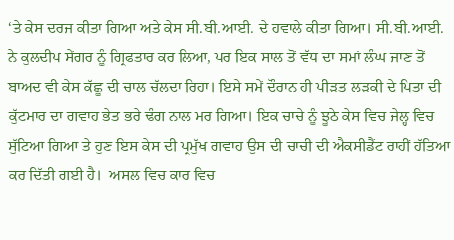‘ਤੇ ਕੇਸ ਦਰਜ ਕੀਤਾ ਗਿਆ ਅਤੇ ਕੇਸ ਸੀ.ਬੀ.ਆਈ. ਦੇ ਹਵਾਲੇ ਕੀਤਾ ਗਿਆ। ਸੀ.ਬੀ.ਆਈ. ਨੇ ਕੁਲਦੀਪ ਸੇਂਗਰ ਨੂੰ ਗ੍ਰਿਫਤਾਰ ਕਰ ਲਿਆ, ਪਰ ਇਕ ਸਾਲ ਤੋਂ ਵੱਧ ਦਾ ਸਮਾਂ ਲੰਘ ਜਾਣ ਤੋਂ ਬਾਅਦ ਵੀ ਕੇਸ ਕੱਛੂ ਦੀ ਚਾਲ ਚੱਲਦਾ ਰਿਹਾ। ਇਸੇ ਸਮੇਂ ਦੌਰਾਨ ਹੀ ਪੀੜਤ ਲੜਕੀ ਦੇ ਪਿਤਾ ਦੀ ਕੁੱਟਮਾਰ ਦਾ ਗਵਾਹ ਭੇਤ ਭਰੇ ਢੰਗ ਨਾਲ ਮਰ ਗਿਆ। ਇਕ ਚਾਚੇ ਨੂੰ ਝੂਠੇ ਕੇਸ ਵਿਚ ਜੇਲ੍ਹ ਵਿਚ ਸੁੱਟਿਆ ਗਿਆ ਤੇ ਹੁਣ ਇਸ ਕੇਸ ਦੀ ਪ੍ਰਮੁੱਖ ਗਵਾਹ ਉਸ ਦੀ ਚਾਚੀ ਦੀ ਐਕਸੀਡੈਂਟ ਰਾਹੀਂ ਹੱਤਿਆ ਕਰ ਦਿੱਤੀ ਗਈ ਹੈ।  ਅਸਲ ਵਿਚ ਕਾਰ ਵਿਚ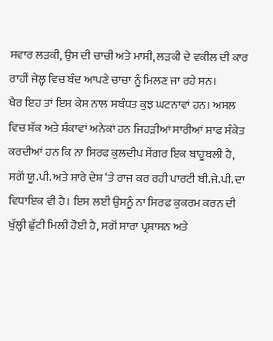ਸਵਾਰ ਲੜਕੀ, ਉਸ ਦੀ ਚਾਚੀ ਅਤੇ ਮਾਸੀ, ਲੜਕੀ ਦੇ ਵਕੀਲ ਦੀ ਕਾਰ ਰਾਹੀਂ ਜੇਲ੍ਹ ਵਿਚ ਬੰਦ ਆਪਣੇ ਚਾਚਾ ਨੂੰ ਮਿਲਣ ਜਾ ਰਹੇ ਸਨ।
ਖੈਰ ਇਹ ਤਾਂ ਇਸ ਕੇਸ ਨਾਲ ਸਬੰਧਤ ਕੁਝ ਘਟਨਾਵਾਂ ਹਨ। ਅਸਲ ਵਿਚ ਸ਼ੱਕ ਅਤੇ ਸ਼ੰਕਾਵਾਂ ਅਨੇਕਾਂ ਹਨ ਜਿਹੜੀਆਂ ਸਾਰੀਆਂ ਸਾਫ ਸੰਕੇਤ ਕਰਦੀਆਂ ਹਨ ਕਿ ਨਾ ਸਿਰਫ ਕੁਲਦੀਪ ਸੇਂਗਰ ਇਕ ਬਾਹੂਬਲੀ ਹੈ, ਸਗੋਂ ਯੂ.ਪੀ. ਅਤੇ ਸਾਰੇ ਦੇਸ਼ ‘ਤੇ ਰਾਜ ਕਰ ਰਹੀ ਪਾਰਟੀ ਬੀ.ਜੇ.ਪੀ. ਦਾ ਵਿਧਾਇਕ ਵੀ ਹੈ। ਇਸ ਲਈ ਉਸਨੂੰ ਨਾ ਸਿਰਫ ਕੁਕਰਮ ਕਰਨ ਦੀ ਖੁੱਲ੍ਹੀ ਛੁੱਟੀ ਮਿਲੀ ਹੋਈ ਹੈ, ਸਗੋਂ ਸਾਰਾ ਪ੍ਰਸ਼ਾਸਨ ਅਤੇ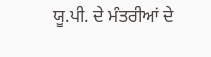ਯੂ.ਪੀ. ਦੇ ਮੰਤਰੀਆਂ ਦੇ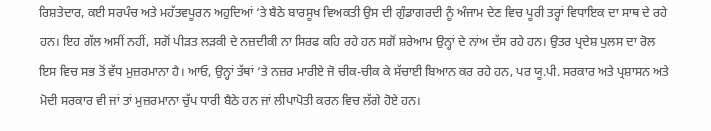ਰਿਸ਼ਤੇਦਾਰ, ਕਈ ਸਰਪੰਚ ਅਤੇ ਮਹੱਤਵਪੂਰਨ ਅਹੁਦਿਆਂ ‘ਤੇ ਬੈਠੇ ਬਾਰਸੂਖ ਵਿਅਕਤੀ ਉਸ ਦੀ ਗੁੰਡਾਗਰਦੀ ਨੂੰ ਅੰਜਾਮ ਦੇਣ ਵਿਚ ਪੂਰੀ ਤਰ੍ਹਾਂ ਵਿਧਾਇਕ ਦਾ ਸਾਥ ਦੇ ਰਹੇ ਹਨ। ਇਹ ਗੱਲ ਅਸੀਂ ਨਹੀਂ, ਸਗੋਂ ਪੀੜਤ ਲੜਕੀ ਦੇ ਨਜ਼ਦੀਕੀ ਨਾ ਸਿਰਫ ਕਹਿ ਰਹੇ ਹਨ ਸਗੋਂ ਸ਼ਰੇਆਮ ਉਨ੍ਹਾਂ ਦੇ ਨਾਂਅ ਦੱਸ ਰਹੇ ਹਨ। ਉਤਰ ਪ੍ਰਦੇਸ਼ ਪੁਲਸ ਦਾ ਰੋਲ ਇਸ ਵਿਚ ਸਭ ਤੋਂ ਵੱਧ ਮੁਜ਼ਰਮਾਨਾ ਹੈ। ਆਓ, ਉਨ੍ਹਾਂ ਤੱਥਾਂ ‘ਤੇ ਨਜ਼ਰ ਮਾਰੀਏ ਜੋ ਚੀਕ-ਚੀਕ ਕੇ ਸੱਚਾਈ ਬਿਆਨ ਕਰ ਰਹੇ ਹਨ, ਪਰ ਯੂ.ਪੀ. ਸਰਕਾਰ ਅਤੇ ਪ੍ਰਸ਼ਾਸਨ ਅਤੇ ਮੋਦੀ ਸਰਕਾਰ ਵੀ ਜਾਂ ਤਾਂ ਮੁਜ਼ਰਮਾਨਾ ਚੁੱਪ ਧਾਰੀ ਬੈਠੇ ਹਨ ਜਾਂ ਲੀਪਾਪੋਤੀ ਕਰਨ ਵਿਚ ਲੱਗੇ ਹੋਏ ਹਨ।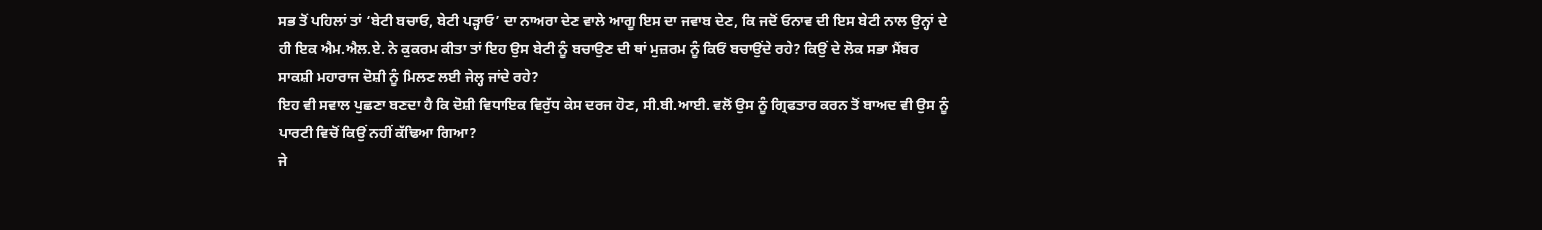ਸਭ ਤੋਂ ਪਹਿਲਾਂ ਤਾਂ ‘ਬੇਟੀ ਬਚਾਓ, ਬੇਟੀ ਪੜ੍ਹਾਓ’ ਦਾ ਨਾਅਰਾ ਦੇਣ ਵਾਲੇ ਆਗੂ ਇਸ ਦਾ ਜਵਾਬ ਦੇਣ, ਕਿ ਜਦੋਂ ਓਨਾਵ ਦੀ ਇਸ ਬੇਟੀ ਨਾਲ ਉਨ੍ਹਾਂ ਦੇ ਹੀ ਇਕ ਐਮ.ਐਲ.ਏ. ਨੇ ਕੁਕਰਮ ਕੀਤਾ ਤਾਂ ਇਹ ਉਸ ਬੇਟੀ ਨੂੰ ਬਚਾਉਣ ਦੀ ਥਾਂ ਮੁਜ਼ਰਮ ਨੂੰ ਕਿਓਂ ਬਚਾਉਂਦੇ ਰਹੇ? ਕਿਉਂ ਦੇ ਲੋਕ ਸਭਾ ਮੈਂਬਰ ਸਾਕਸ਼ੀ ਮਹਾਰਾਜ ਦੋਸ਼ੀ ਨੂੰ ਮਿਲਣ ਲਈ ਜੇਲ੍ਹ ਜਾਂਦੇ ਰਹੇ?
ਇਹ ਵੀ ਸਵਾਲ ਪੁਛਣਾ ਬਣਦਾ ਹੈ ਕਿ ਦੋਸ਼ੀ ਵਿਧਾਇਕ ਵਿਰੁੱਧ ਕੇਸ ਦਰਜ ਹੋਣ, ਸੀ.ਬੀ.ਆਈ. ਵਲੋਂ ਉਸ ਨੂੰ ਗ੍ਰਿਫਤਾਰ ਕਰਨ ਤੋਂ ਬਾਅਦ ਵੀ ਉਸ ਨੂੰ ਪਾਰਟੀ ਵਿਚੋਂ ਕਿਉਂ ਨਹੀਂ ਕੱਢਿਆ ਗਿਆ?
ਜੇ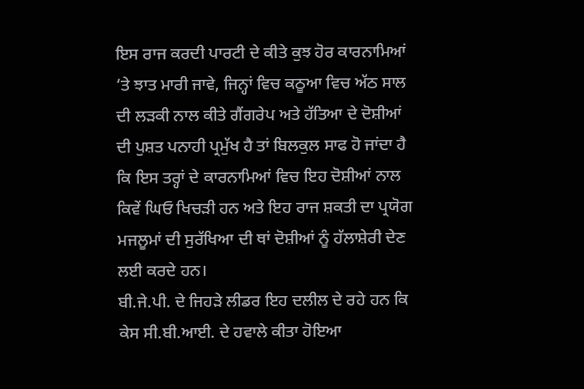ਇਸ ਰਾਜ ਕਰਦੀ ਪਾਰਟੀ ਦੇ ਕੀਤੇ ਕੁਝ ਹੋਰ ਕਾਰਨਾਮਿਆਂ ‘ਤੇ ਝਾਤ ਮਾਰੀ ਜਾਵੇ, ਜਿਨ੍ਹਾਂ ਵਿਚ ਕਠੂਆ ਵਿਚ ਅੱਠ ਸਾਲ ਦੀ ਲੜਕੀ ਨਾਲ ਕੀਤੇ ਗੈਂਗਰੇਪ ਅਤੇ ਹੱਤਿਆ ਦੇ ਦੋਸ਼ੀਆਂ ਦੀ ਪੁਸ਼ਤ ਪਨਾਹੀ ਪ੍ਰਮੁੱਖ ਹੈ ਤਾਂ ਬਿਲਕੁਲ ਸਾਫ ਹੋ ਜਾਂਦਾ ਹੈ ਕਿ ਇਸ ਤਰ੍ਹਾਂ ਦੇ ਕਾਰਨਾਮਿਆਂ ਵਿਚ ਇਹ ਦੋਸ਼ੀਆਂ ਨਾਲ ਕਿਵੇਂ ਘਿਓ ਖਿਚੜੀ ਹਨ ਅਤੇ ਇਹ ਰਾਜ ਸ਼ਕਤੀ ਦਾ ਪ੍ਰਯੋਗ ਮਜਲੂਮਾਂ ਦੀ ਸੁਰੱਖਿਆ ਦੀ ਥਾਂ ਦੋਸ਼ੀਆਂ ਨੂੰ ਹੱਲਾਸ਼ੇਰੀ ਦੇਣ ਲਈ ਕਰਦੇ ਹਨ।
ਬੀ.ਜੇ.ਪੀ. ਦੇ ਜਿਹੜੇ ਲੀਡਰ ਇਹ ਦਲੀਲ ਦੇ ਰਹੇ ਹਨ ਕਿ ਕੇਸ ਸੀ.ਬੀ.ਆਈ. ਦੇ ਹਵਾਲੇ ਕੀਤਾ ਹੋਇਆ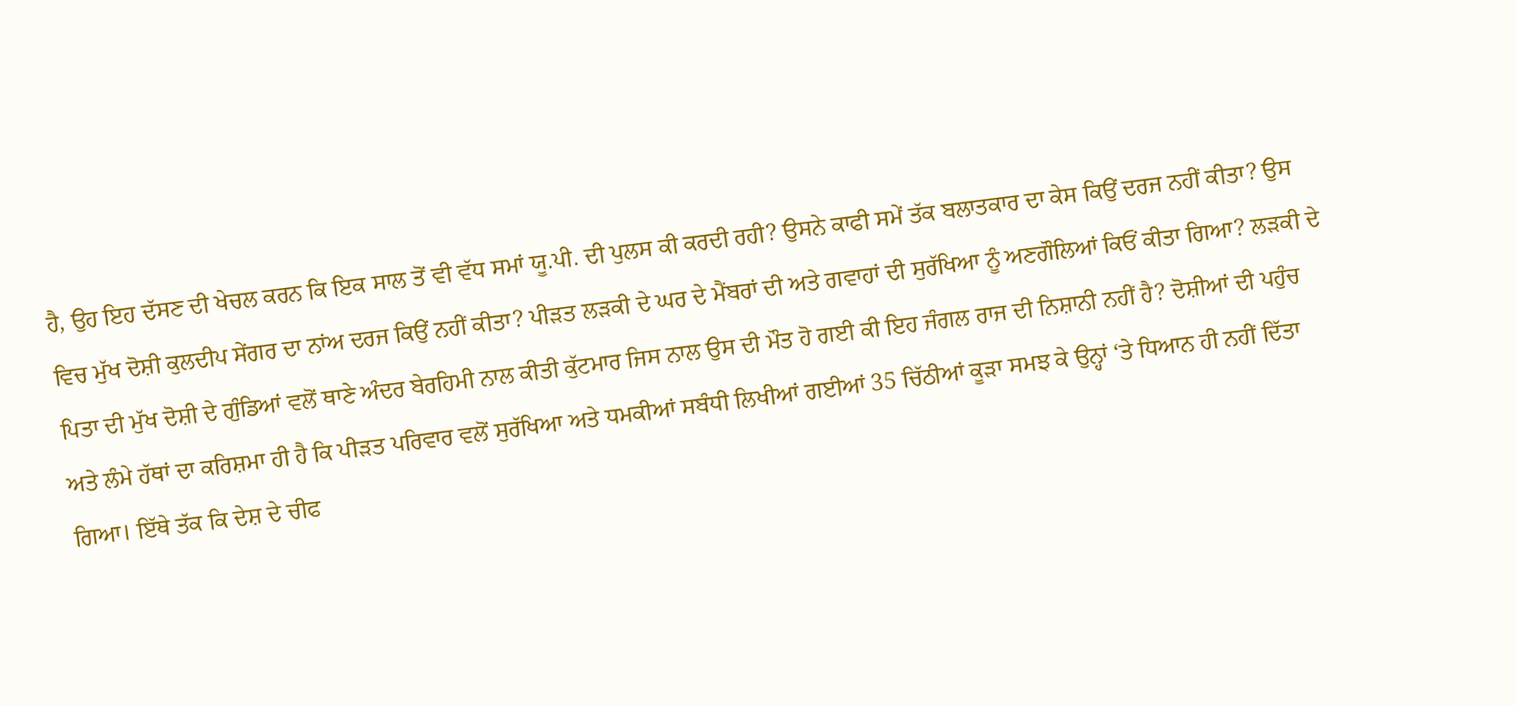ਹੈ, ਉਹ ਇਹ ਦੱਸਣ ਦੀ ਖੇਚਲ ਕਰਨ ਕਿ ਇਕ ਸਾਲ ਤੋਂ ਵੀ ਵੱਧ ਸਮਾਂ ਯੂ.ਪੀ. ਦੀ ਪੁਲਸ ਕੀ ਕਰਦੀ ਰਹੀ? ਉਸਨੇ ਕਾਫੀ ਸਮੇਂ ਤੱਕ ਬਲਾਤਕਾਰ ਦਾ ਕੇਸ ਕਿਉਂ ਦਰਜ ਨਹੀਂ ਕੀਤਾ? ਉਸ ਵਿਚ ਮੁੱਖ ਦੋਸ਼ੀ ਕੁਲਦੀਪ ਸੇਂਗਰ ਦਾ ਨਾਂਅ ਦਰਜ ਕਿਉਂ ਨਹੀਂ ਕੀਤਾ? ਪੀੜਤ ਲੜਕੀ ਦੇ ਘਰ ਦੇ ਮੈਂਬਰਾਂ ਦੀ ਅਤੇ ਗਵਾਹਾਂ ਦੀ ਸੁਰੱਖਿਆ ਨੂੰ ਅਣਗੌਲਿਆਂ ਕਿਓਂ ਕੀਤਾ ਗਿਆ? ਲੜਕੀ ਦੇ ਪਿਤਾ ਦੀ ਮੁੱਖ ਦੋਸ਼ੀ ਦੇ ਗੁੰਡਿਆਂ ਵਲੋਂ ਥਾਣੇ ਅੰਦਰ ਬੇਰਹਿਮੀ ਨਾਲ ਕੀਤੀ ਕੁੱਟਮਾਰ ਜਿਸ ਨਾਲ ਉਸ ਦੀ ਮੌਤ ਹੋ ਗਈ ਕੀ ਇਹ ਜੰਗਲ ਰਾਜ ਦੀ ਨਿਸ਼ਾਨੀ ਨਹੀਂ ਹੈ? ਦੋਸ਼ੀਆਂ ਦੀ ਪਹੁੰਚ ਅਤੇ ਲੰਮੇ ਹੱਥਾਂ ਦਾ ਕਰਿਸ਼ਮਾ ਹੀ ਹੈ ਕਿ ਪੀੜਤ ਪਰਿਵਾਰ ਵਲੋਂ ਸੁਰੱਖਿਆ ਅਤੇ ਧਮਕੀਆਂ ਸਬੰਧੀ ਲਿਖੀਆਂ ਗਈਆਂ 35 ਚਿੱਠੀਆਂ ਕੂੜਾ ਸਮਝ ਕੇ ਉਨ੍ਹਾਂ ‘ਤੇ ਧਿਆਨ ਹੀ ਨਹੀਂ ਦਿੱਤਾ ਗਿਆ। ਇੱਥੇ ਤੱਕ ਕਿ ਦੇਸ਼ ਦੇ ਚੀਫ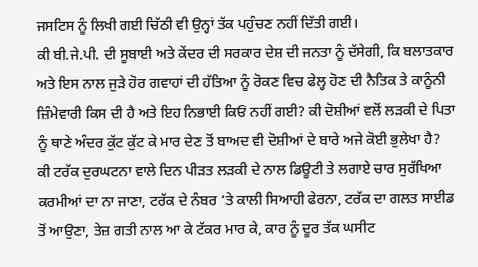ਜਸਟਿਸ ਨੂੰ ਲਿਖੀ ਗਈ ਚਿੱਠੀ ਵੀ ਉਨ੍ਹਾਂ ਤੱਕ ਪਹੁੰਚਣ ਨਹੀਂ ਦਿੱਤੀ ਗਈ।
ਕੀ ਬੀ.ਜੇ.ਪੀ. ਦੀ ਸੂਬਾਈ ਅਤੇ ਕੇਂਦਰ ਦੀ ਸਰਕਾਰ ਦੇਸ਼ ਦੀ ਜਨਤਾ ਨੂੰ ਦੱਸੇਗੀ, ਕਿ ਬਲਾਤਕਾਰ ਅਤੇ ਇਸ ਨਾਲ ਜੁੜੇ ਹੋਰ ਗਵਾਹਾਂ ਦੀ ਹੱਤਿਆ ਨੂੰ ਰੋਕਣ ਵਿਚ ਫੇਲ੍ਹ ਹੋਣ ਦੀ ਨੈਤਿਕ ਤੇ ਕਾਨੂੰਨੀ ਜ਼ਿੰਮੇਵਾਰੀ ਕਿਸ ਦੀ ਹੈ ਅਤੇ ਇਹ ਨਿਭਾਈ ਕਿਓਂ ਨਹੀਂ ਗਈ? ਕੀ ਦੋਸ਼ੀਆਂ ਵਲੋਂ ਲੜਕੀ ਦੇ ਪਿਤਾ ਨੂੰ ਥਾਣੇ ਅੰਦਰ ਕੁੱਟ ਕੁੱਟ ਕੇ ਮਾਰ ਦੇਣ ਤੋਂ ਬਾਅਦ ਵੀ ਦੋਸ਼ੀਆਂ ਦੇ ਬਾਰੇ ਅਜੇ ਕੋਈ ਭੁਲੇਖਾ ਹੈ?
ਕੀ ਟਰੱਕ ਦੁਰਘਟਨਾ ਵਾਲੇ ਦਿਨ ਪੀੜਤ ਲੜਕੀ ਦੇ ਨਾਲ ਡਿਊਟੀ ਤੇ ਲਗਾਏ ਚਾਰ ਸੁਰੱਖਿਆ ਕਰਮੀਆਂ ਦਾ ਨਾ ਜਾਣਾ, ਟਰੱਕ ਦੇ ਨੰਬਰ ‘ਤੇ ਕਾਲੀ ਸਿਆਹੀ ਫੇਰਨਾ, ਟਰੱਕ ਦਾ ਗਲਤ ਸਾਈਡ ਤੋਂ ਆਉਣਾ, ਤੇਜ਼ ਗਤੀ ਨਾਲ ਆ ਕੇ ਟੱਕਰ ਮਾਰ ਕੇ, ਕਾਰ ਨੂੰ ਦੂਰ ਤੱਕ ਘਸੀਟ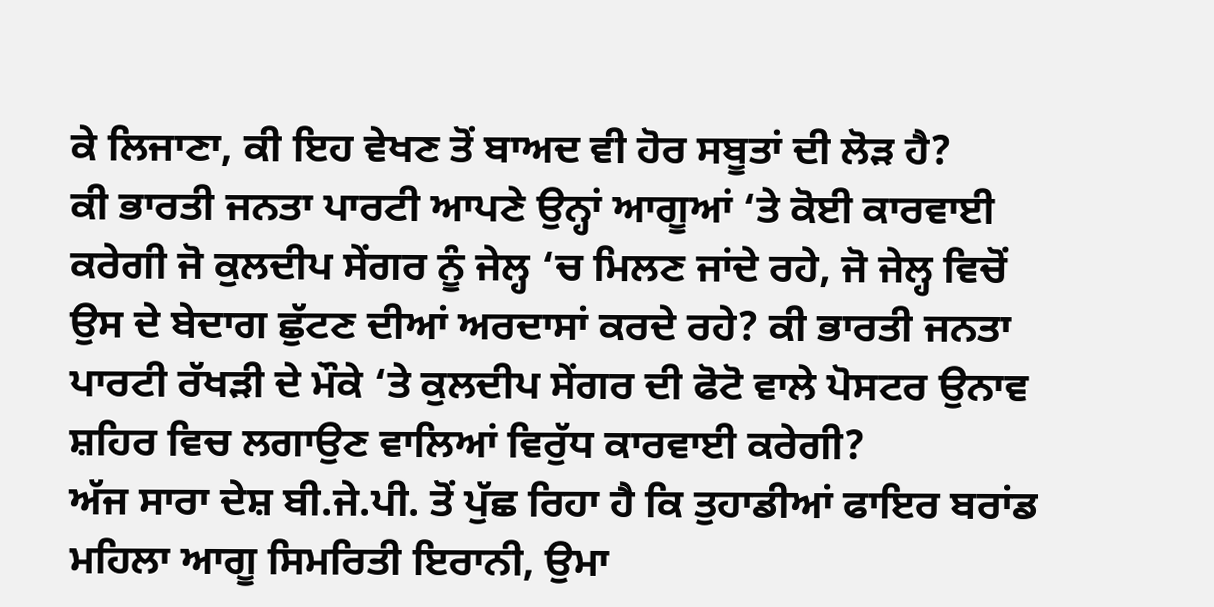ਕੇ ਲਿਜਾਣਾ, ਕੀ ਇਹ ਵੇਖਣ ਤੋਂ ਬਾਅਦ ਵੀ ਹੋਰ ਸਬੂਤਾਂ ਦੀ ਲੋੜ ਹੈ?
ਕੀ ਭਾਰਤੀ ਜਨਤਾ ਪਾਰਟੀ ਆਪਣੇ ਉਨ੍ਹਾਂ ਆਗੂਆਂ ‘ਤੇ ਕੋਈ ਕਾਰਵਾਈ ਕਰੇਗੀ ਜੋ ਕੁਲਦੀਪ ਸੇਂਗਰ ਨੂੰ ਜੇਲ੍ਹ ‘ਚ ਮਿਲਣ ਜਾਂਦੇ ਰਹੇ, ਜੋ ਜੇਲ੍ਹ ਵਿਚੋਂ ਉਸ ਦੇ ਬੇਦਾਗ ਛੁੱਟਣ ਦੀਆਂ ਅਰਦਾਸਾਂ ਕਰਦੇ ਰਹੇ? ਕੀ ਭਾਰਤੀ ਜਨਤਾ ਪਾਰਟੀ ਰੱਖੜੀ ਦੇ ਮੌਕੇ ‘ਤੇ ਕੁਲਦੀਪ ਸੇਂਗਰ ਦੀ ਫੋਟੋ ਵਾਲੇ ਪੋਸਟਰ ਉਨਾਵ ਸ਼ਹਿਰ ਵਿਚ ਲਗਾਉਣ ਵਾਲਿਆਂ ਵਿਰੁੱਧ ਕਾਰਵਾਈ ਕਰੇਗੀ?
ਅੱਜ ਸਾਰਾ ਦੇਸ਼ ਬੀ.ਜੇ.ਪੀ. ਤੋਂ ਪੁੱਛ ਰਿਹਾ ਹੈ ਕਿ ਤੁਹਾਡੀਆਂ ਫਾਇਰ ਬਰਾਂਡ ਮਹਿਲਾ ਆਗੂ ਸਿਮਰਿਤੀ ਇਰਾਨੀ, ਉਮਾ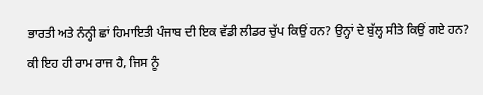ਭਾਰਤੀ ਅਤੇ ਨੰਨ੍ਹੀ ਛਾਂ ਹਿਮਾਇਤੀ ਪੰਜਾਬ ਦੀ ਇਕ ਵੱਡੀ ਲੀਡਰ ਚੁੱਪ ਕਿਉਂ ਹਨ? ਉਨ੍ਹਾਂ ਦੇ ਬੁੱਲ੍ਹ ਸੀਤੇ ਕਿਉਂ ਗਏ ਹਨ?
ਕੀ ਇਹ ਹੀ ਰਾਮ ਰਾਜ ਹੈ, ਜਿਸ ਨੂੰ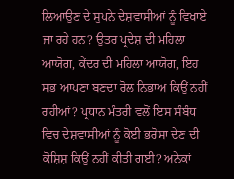ਲਿਆਉਣ ਦੇ ਸੁਪਨੇ ਦੇਸ਼ਵਾਸੀਆਂ ਨੂੰ ਵਿਖਾਏ ਜਾ ਰਹੇ ਹਨ? ਉਤਰ ਪ੍ਰਦੇਸ਼ ਦੀ ਮਹਿਲਾ ਆਯੋਗ, ਕੇਂਦਰ ਦੀ ਮਹਿਲਾ ਆਯੋਗ, ਇਹ ਸਭ ਆਪਣਾ ਬਣਦਾ ਰੋਲ ਨਿਭਾਅ ਕਿਉਂ ਨਹੀਂ ਰਹੀਆਂ? ਪ੍ਰਧਾਨ ਮੰਤਰੀ ਵਲੋਂ ਇਸ ਸੰਬੰਧ ਵਿਚ ਦੇਸ਼ਵਾਸੀਆਂ ਨੂੰ ਕੋਈ ਭਰੋਸਾ ਦੇਣ ਦੀ ਕੋਸ਼ਿਸ਼ ਕਿਉਂ ਨਹੀਂ ਕੀਤੀ ਗਈ? ਅਨੇਕਾਂ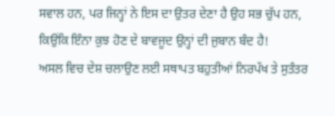ਸਵਾਲ ਹਨ, ਪਰ ਜਿਨ੍ਹਾਂ ਨੇ ਇਸ ਦਾ ਉਤਰ ਦੇਣਾ ਹੈ ਉਹ ਸਭ ਚੁੱਪ ਹਨ, ਕਿਉਂਕਿ ਇੰਨਾ ਕੁਝ ਹੋਣ ਦੇ ਬਾਵਜੂਦ ਉਨ੍ਹਾਂ ਦੀ ਜੁਬਾਨ ਬੰਦ ਹੈ!
ਅਸਲ ਵਿਚ ਦੇਸ਼ ਚਲਾਉਣ ਲਈ ਸਥਾਪਤ ਬਹੁਤੀਆਂ ਨਿਰਪੱਖ ਤੇ ਸੁਤੰਤਰ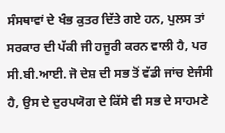ਸੰਸਥਾਵਾਂ ਦੇ ਖੰਭ ਕੁਤਰ ਦਿੱਤੇ ਗਏ ਹਨ, ਪੁਲਸ ਤਾਂ ਸਰਕਾਰ ਦੀ ਪੱਕੀ ਜੀ ਹਜੂਰੀ ਕਰਨ ਵਾਲੀ ਹੈ, ਪਰ ਸੀ.ਬੀ.ਆਈ. ਜੋ ਦੇਸ਼ ਦੀ ਸਭ ਤੋਂ ਵੱਡੀ ਜਾਂਚ ਏਜੰਸੀ ਹੈ, ਉਸ ਦੇ ਦੁਰਪਯੋਗ ਦੇ ਕਿੱਸੇ ਵੀ ਸਭ ਦੇ ਸਾਹਮਣੇ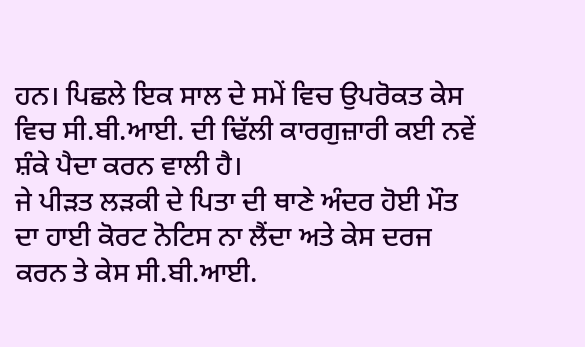ਹਨ। ਪਿਛਲੇ ਇਕ ਸਾਲ ਦੇ ਸਮੇਂ ਵਿਚ ਉਪਰੋਕਤ ਕੇਸ ਵਿਚ ਸੀ.ਬੀ.ਆਈ. ਦੀ ਢਿੱਲੀ ਕਾਰਗੁਜ਼ਾਰੀ ਕਈ ਨਵੇਂ ਸ਼ੰਕੇ ਪੈਦਾ ਕਰਨ ਵਾਲੀ ਹੈ।
ਜੇ ਪੀੜਤ ਲੜਕੀ ਦੇ ਪਿਤਾ ਦੀ ਥਾਣੇ ਅੰਦਰ ਹੋਈ ਮੌਤ ਦਾ ਹਾਈ ਕੋਰਟ ਨੋਟਿਸ ਨਾ ਲੈਂਦਾ ਅਤੇ ਕੇਸ ਦਰਜ ਕਰਨ ਤੇ ਕੇਸ ਸੀ.ਬੀ.ਆਈ.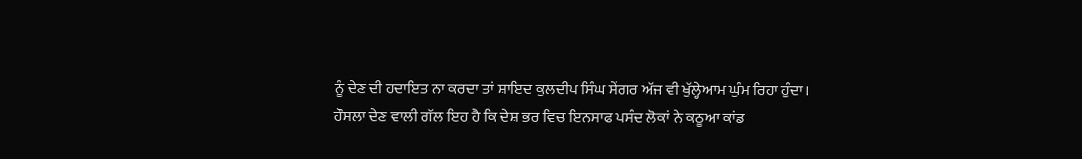ਨੂੰ ਦੇਣ ਦੀ ਹਦਾਇਤ ਨਾ ਕਰਦਾ ਤਾਂ ਸ਼ਾਇਦ ਕੁਲਦੀਪ ਸਿੰਘ ਸੇਂਗਰ ਅੱਜ ਵੀ ਖੁੱਲ੍ਹੇਆਮ ਘੁੰਮ ਰਿਹਾ ਹੁੰਦਾ।
ਹੌਸਲਾ ਦੇਣ ਵਾਲੀ ਗੱਲ ਇਹ ਹੈ ਕਿ ਦੇਸ਼ ਭਰ ਵਿਚ ਇਨਸਾਫ ਪਸੰਦ ਲੋਕਾਂ ਨੇ ਕਠੂਆ ਕਾਂਡ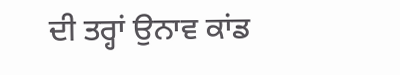ਦੀ ਤਰ੍ਹਾਂ ਉਨਾਵ ਕਾਂਡ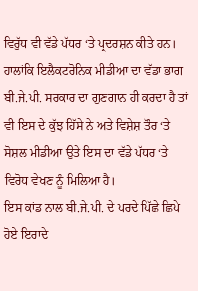ਵਿਰੁੱਧ ਵੀ ਵੱਡੇ ਪੱਧਰ ‘ਤੇ ਪ੍ਰਦਰਸ਼ਨ ਕੀਤੇ ਹਨ। ਹਾਲਾਂਕਿ ਇਲੈਕਟਰੋਨਿਕ ਮੀਡੀਆ ਦਾ ਵੱਡਾ ਭਾਗ ਬੀ.ਜੇ.ਪੀ. ਸਰਕਾਰ ਦਾ ਗੁਣਗਾਨ ਹੀ ਕਰਦਾ ਹੈ ਤਾਂ ਵੀ ਇਸ ਦੇ ਕੁੱਝ ਹਿੱਸੇ ਨੇ ਅਤੇ ਵਿਸ਼ੇਸ਼ ਤੌਰ ‘ਤੇ ਸੋਸ਼ਲ ਮੀਡੀਆ ਉਤੇ ਇਸ ਦਾ ਵੱਡੇ ਪੱਧਰ ‘ਤੇ ਵਿਰੋਧ ਵੇਖਣ ਨੂੰ ਮਿਲਿਆ ਹੈ।
ਇਸ ਕਾਂਡ ਨਾਲ ਬੀ.ਜੇ.ਪੀ. ਦੇ ਪਰਦੇ ਪਿੱਛੇ ਛਿਪੇ ਹੋਏ ਇਰਾਦੇ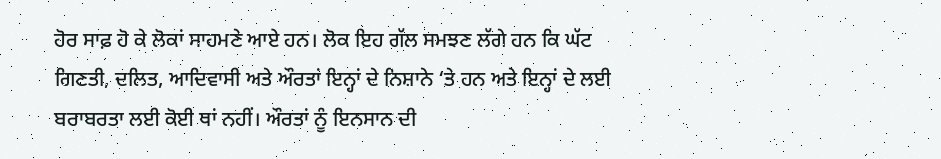ਹੋਰ ਸਾਫ਼ ਹੋ ਕੇ ਲੋਕਾਂ ਸਾਹਮਣੇ ਆਏ ਹਨ। ਲੋਕ ਇਹ ਗੱਲ ਸਮਝਣ ਲੱਗੇ ਹਨ ਕਿ ਘੱਟ ਗਿਣਤੀ, ਦਲਿਤ, ਆਦਿਵਾਸੀ ਅਤੇ ਔਰਤਾਂ ਇਨ੍ਹਾਂ ਦੇ ਨਿਸ਼ਾਨੇ ‘ਤੇ ਹਨ ਅਤੇ ਇਨ੍ਹਾਂ ਦੇ ਲਈ ਬਰਾਬਰਤਾ ਲਈ ਕੋਈ ਥਾਂ ਨਹੀਂ। ਔਰਤਾਂ ਨੂੰ ਇਨਸਾਨ ਦੀ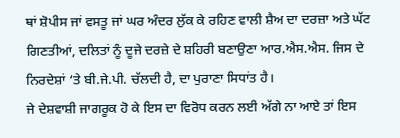ਥਾਂ ਸ਼ੋਪੀਸ ਜਾਂ ਵਸਤੂ ਜਾਂ ਘਰ ਅੰਦਰ ਲੁੱਕ ਕੇ ਰਹਿਣ ਵਾਲੀ ਸ਼ੈਅ ਦਾ ਦਰਜ਼ਾ ਅਤੇ ਘੱਟ  ਗਿਣਤੀਆਂ, ਦਲਿਤਾਂ ਨੂੰ ਦੂਜੇ ਦਰਜ਼ੇ ਦੇ ਸ਼ਹਿਰੀ ਬਣਾਉਣਾ ਆਰ.ਐਸ.ਐਸ. ਜਿਸ ਦੇ ਨਿਰਦੇਸ਼ਾਂ ‘ਤੇ ਬੀ.ਜੇ.ਪੀ. ਚੱਲਦੀ ਹੈ, ਦਾ ਪੁਰਾਣਾ ਸਿਧਾਂਤ ਹੈ।
ਜੇ ਦੇਸ਼ਵਾਸ਼ੀ ਜਾਗਰੂਕ ਹੋ ਕੇ ਇਸ ਦਾ ਵਿਰੋਧ ਕਰਨ ਲਈ ਅੱਗੇ ਨਾ ਆਏ ਤਾਂ ਇਸ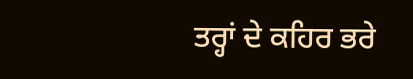ਤਰ੍ਹਾਂ ਦੇ ਕਹਿਰ ਭਰੇ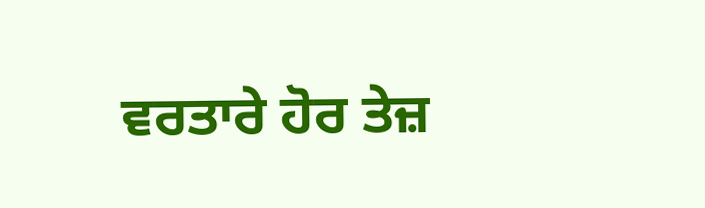ਵਰਤਾਰੇ ਹੋਰ ਤੇਜ਼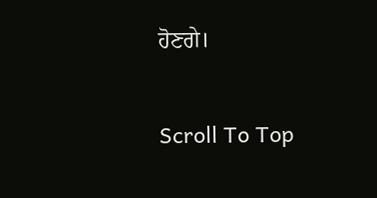ਹੋਣਗੇ।

Scroll To Top